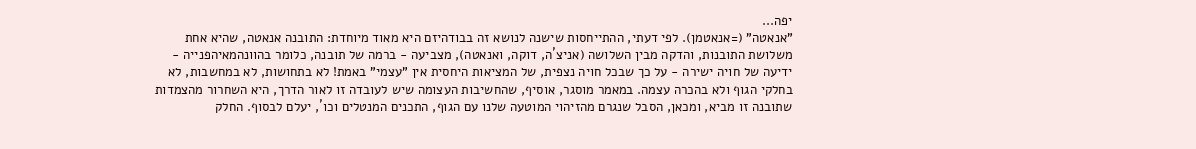יפה...
"אנאטה" (=אנאטמן). לפי דעתי, ההתייחסות שישנה לנושא זה בבודהיזם היא מאוד מיוחדת: התובנה אנאטה, שהיא אחת משלושת התובנות, והדקה מבין השלושה (אניצ´ה, דוקה, ואנאטה), מצביעה - ברמה של תובנה, כלומר בהוונהמאיהפנייה - ידיעה של חויה ישירה - על כך שבכל חויה נצפית, של המציאות היחסית אין "עצמי" באמת! לא בתחושות, לא במחשבות, לא בחלקי הגוף ולא בהכרה עצמה. במאמר מוסגר, אוסיף, שהחשיבות העצומה שיש לעובדה זו לאור הדרך, היא השחרור מהצמדות שתובנה זו מביא, ומכאן, הסבל שנגרם מהזיהוי המוטעה שלנו עם הגוף, התכנים המנטלים וכו´, יעלם לבסוף. החלק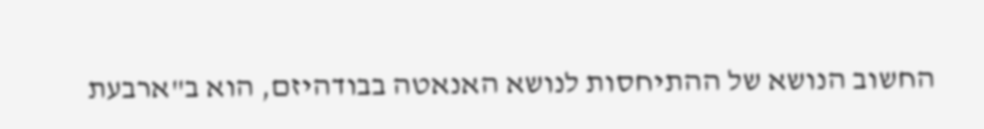החשוב הנושא של ההתיחסות לנושא האנאטה בבודהיזם, הוא ב"ארבעת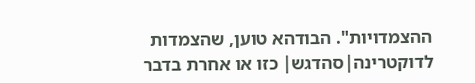ההצמדויות". הבודהא טוען, שהצמדות לדוקטרינה|סהדגש| כזו או אחרת בדבר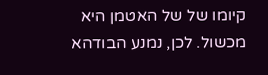קיומו של של האטמן היא מכשול. לכן, נמנע הבודהא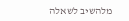מלהשיב לשאלה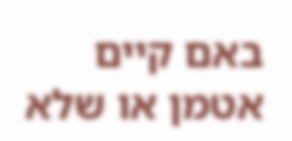באם קיים אטמן או שלא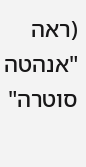(ראה "אנהטה סוטרה"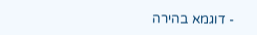- דוגמא בהירה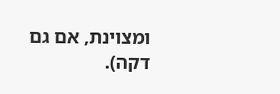ומצוינת, אם גם דקה).